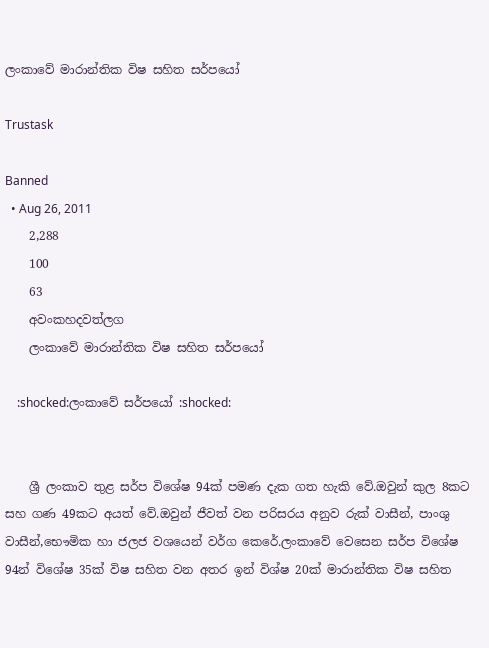ලංකාවේ මාරාන්තික විෂ සහිත සර්පයෝ

Trustask

Banned
  • Aug 26, 2011
    2,288
    100
    63
    අවංකහදවත්ලග
    ලංකාවේ මාරාන්තික විෂ සහිත සර්පයෝ

    :shocked:ලංකාවේ සර්පයෝ :shocked:


    ශ්‍රී ලංකාව තුළ සර්ප විශේෂ 94ක් පමණ දැක ගත හැකි වේ.ඔවුන් කුල 8කට සහ ගණ 49කට අයත් වේ.ඔවුන් ජීවත් වන පරිසරය අනුව රුක් වාසීන්, පාංශු වාසීන්,භෞමික හා ජලජ වශයෙන් වර්ග කෙරේ.ලංකාවේ වෙසෙන සර්ප විශේෂ 94න් විශේෂ 35ක් විෂ සහිත වන අතර ඉන් විශ්ෂ 20ක් මාරාන්තික විෂ සහිත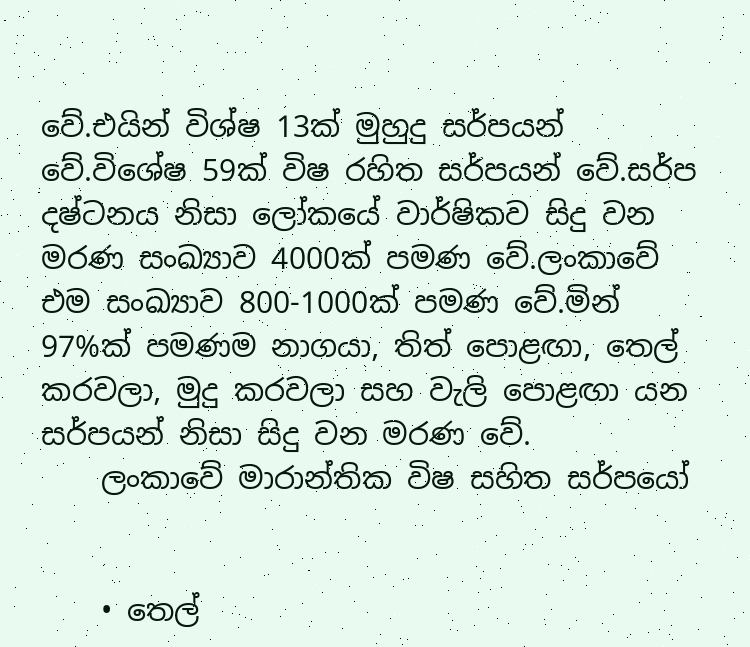වේ.එයින් විශ්ෂ 13ක් මුහුදු සර්පයන් වේ.විශේෂ 59ක් විෂ රහිත සර්පයන් වේ.සර්ප දෂ්ටනය නිසා ලෝකයේ වාර්ෂිකව සිදු වන මරණ සංඛ්‍යාව 4000ක් පමණ වේ.ලංකාවේ එම සංඛ්‍යාව 800-1000ක් පමණ වේ.මින් 97%ක් පමණම නාගයා, තිත් පොළඟා, තෙල් කරවලා, මුදු කරවලා සහ වැලි පොළඟා යන සර්පයන් නිසා සිදු වන මරණ වේ.
    ලංකාවේ මාරාන්තික විෂ සහිත සර්පයෝ


    • තෙල්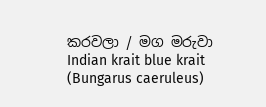කරවලා / මග මරුවා Indian krait blue krait (Bungarus caeruleus)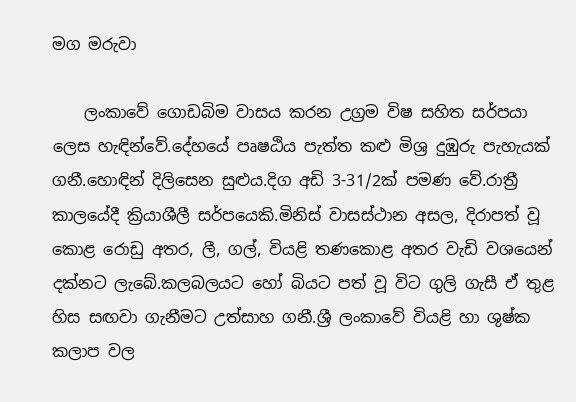මග මරුවා

    ලංකාවේ ගොඩබිම වාසය කරන උග්‍රම විෂ සහිත සර්පයා ලෙස හැඳින්වේ.දේහයේ පෘෂඨිය පැත්ත කළු මිශ්‍ර දුඹුරු පැහැයක් ගනී.හොඳින් දිලිසෙන සුළුය.දිග අඩි 3-31/2ක් පමණ වේ.රාත්‍රී කාලයේදී ක්‍රියාශීලී සර්පයෙකි.මිනිස් වාසස්ථාන අසල, දිරාපත් වූ කොළ රොඩු අතර, ලී, ගල්, වියළි තණකොළ අතර වැඩි වශයෙන් දක්නට ලැබේ.කලබලයට හෝ බියට පත් වූ විට ගුලි ගැසී ඒ තුළ හිස සඟවා ගැනීමට උත්සාහ ගනී.ශ්‍රී ලංකාවේ වියළි හා ශුෂ්ක කලාප වල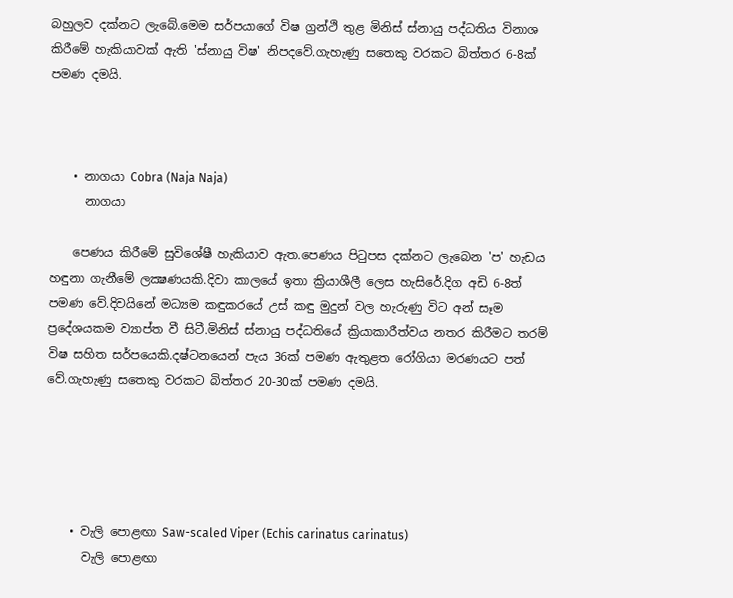බහුලව දක්නට ලැබේ.මෙම සර්පයාගේ විෂ ග්‍රන්ථි තුළ මිනිස් ස්නායු පද්ධතිය විනාශ කිරීමේ හැකියාවක් ඇති 'ස්නායු විෂ' නිපදවේ.ගැහැණු සතෙකු වරකට බිත්තර 6-8ක් පමණ දමයි.



    • නාගයා Cobra (Naja Naja)
      නාගයා

    පෙණය කිරීමේ සුවිශේෂී හැකියාව ඇත.පෙණය පිටුපස දක්නට ලැබෙන 'ප' හැඩය හඳුනා ගැනීමේ ලක්‍ෂණයකි.දිවා කාලයේ ඉතා ක්‍රියාශීලී ලෙස හැසිරේ.දිග අඩි 6-8ත් පමණ වේ.දිවයිනේ මධ්‍යම කඳුකරයේ උස් කඳු මුදුන් වල හැරුණු විට අන් සෑම ප්‍රදේශයකම ව්‍යාප්ත වී සිටී.මිනිස් ස්නායු පද්ධතියේ ක්‍රියාකාරීත්වය නතර කිරීමට තරම් විෂ සහිත සර්පයෙකි.දෂ්ටනයෙන් පැය 36ක් පමණ ඇතුළත රෝගියා මරණයට පත් වේ.ගැහැණු සතෙකු වරකට බිත්තර 20-30ක් පමණ දමයි.





    • වැලි පොළඟා Saw-scaled Viper (Echis carinatus carinatus)
      වැලි පොළඟා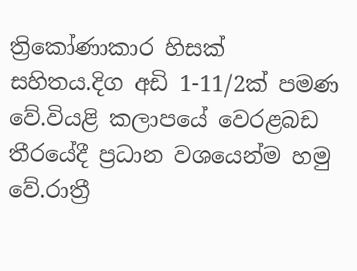ත්‍රිකෝණාකාර හිසක් සහිතය.දිග අඩි 1-11/2ක් පමණ වේ.වියළි කලාපයේ වෙරළබඩ තීරයේදී ප්‍රධාන වශයෙන්ම හමු වේ.රාත්‍රී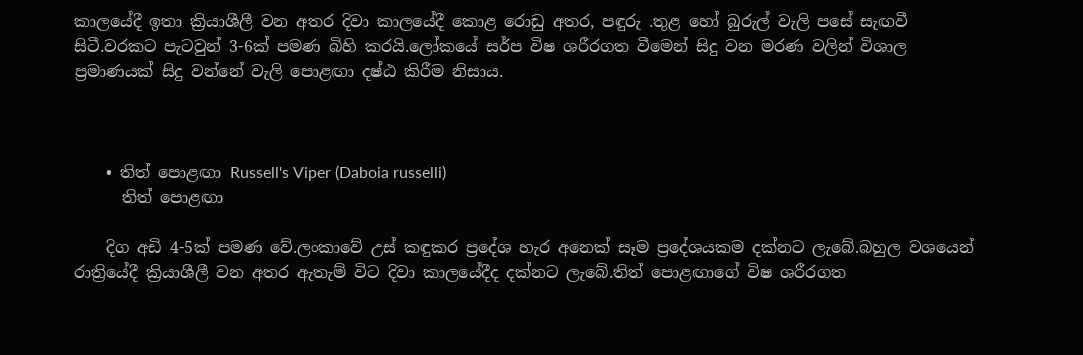කාලයේදී ඉතා ක්‍රියාශීලී වන අතර දිවා කාලයේදී කොළ රොඩු අතර, පඳුරු .තුළ හෝ බුරුල් වැලි පසේ සැඟවී සිටී.වරකට පැටවුන් 3-6ක් පමණ බිහි කරයි.ලෝකයේ සර්ප විෂ ශරීරගත වීමෙන් සිදු වන මරණ වලින් විශාල ප්‍රමාණයක් සිදු වන්නේ වැලි පොළඟා දෂ්ඨ කිරීම නිසාය.



    • තිත් පොළඟා Russell's Viper (Daboia russelli)
      තිත් පොළඟා

    දිග අඩි 4-5ක් පමණ වේ.ලංකාවේ උස් කඳුකර ප්‍රදේශ හැර අනෙක් සෑම ප්‍රදේශයකම දක්නට ලැබේ.බහුල වශයෙන් රාත්‍රියේදී ක්‍රියාශීලී වන අතර ඇතැම් විට දිවා කාලයේදීද දක්නට ලැබේ.තිත් පොළඟාගේ විෂ ශරීරගත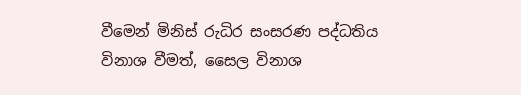වීමෙන් මිනිස් රුධිර සංසරණ පද්ධතිය විනාශ වීමත්, සෛල විනාශ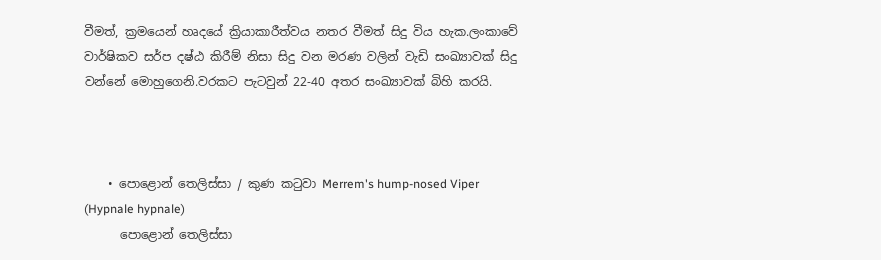වීමත්, ක්‍රමයෙන් හෘදයේ ක්‍රියාකාරීත්වය නතර වීමත් සිදු විය හැක.ලංකාවේ වාර්ෂිකව සර්ප දෂ්ඨ කිරීම් නිසා සිදු වන මරණ වලින් වැඩි සංඛ්‍යාවක් සිදු වන්නේ මොහුගෙනි.වරකට පැටවුන් 22-40 අතර සංඛ්‍යාවක් බිහි කරයි.



    • පොළොන් තෙලිස්සා / කුණ කටුවා Merrem's hump-nosed Viper (Hypnale hypnale)
      පොළොන් තෙලිස්සා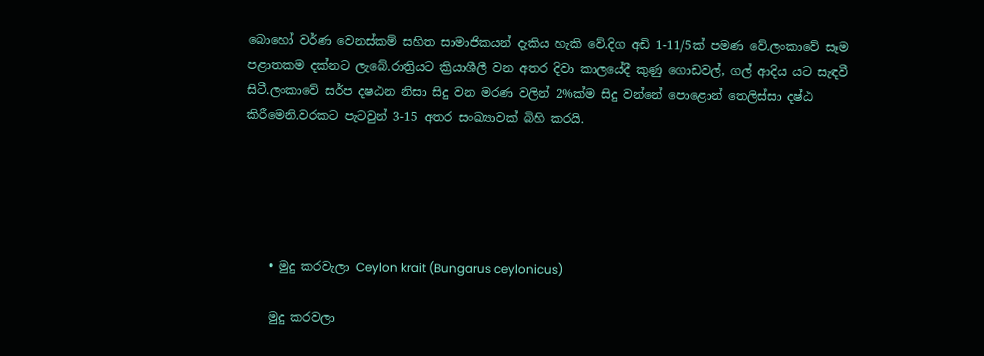බොහෝ වර්ණ වෙනස්කම් සහිත සාමාජිකයන් දැකිය හැකි වේ.දිග අඩි 1-11/5ක් පමණ වේ.ලංකාවේ සෑම පළාතකම දක්නට ලැබේ.රාත්‍රියට ක්‍රියාශීලී වන අතර දිවා කාලයේදී කුණු ගොඩවල්, ගල් ආදිය යට සැඳවී සිටී.ලංකාවේ සර්ප දෂඨන නිසා සිදු වන මරණ වලින් 2%ක්ම සිදු වන්නේ පොළොන් තෙලිස්සා දෂ්ඨ කිරීමෙනි.වරකට පැටවුන් 3-15 අතර සංඛ්‍යාවක් බිහි කරයි.





    • මුදු කරවැලා Ceylon krait (Bungarus ceylonicus)

    මුදු කරවලා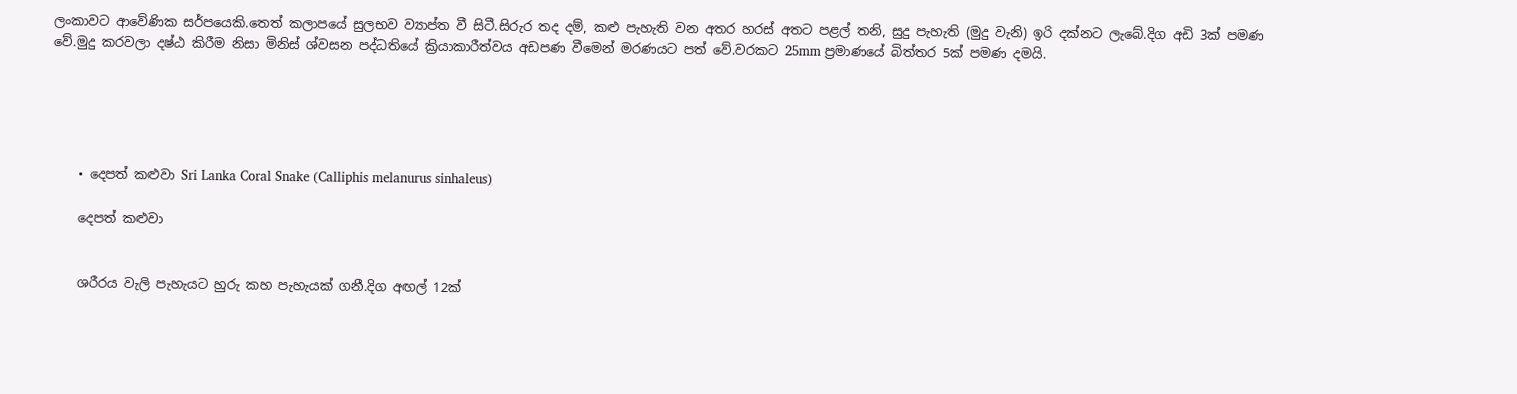ලංකාවට ආවේණික සර්පයෙකි.තෙත් කලාපයේ සුලභව ව්‍යාප්ත වී සිටී.සිරුර තද දම්, කළු පැහැති වන අතර හරස් අතට පළල් තනි, සුදු පැහැති (මුදු වැනි) ඉරි දක්නට ලැබේ.දිග අඩි 3ක් පමණ වේ.මුදු කරවලා දෂ්ඨ කිරීම නිසා මිනිස් ශ්වසන පද්ධතියේ ක්‍රියාකාරීත්වය අඩපණ වීමෙන් මරණයට පත් වේ.වරකට 25mm ප්‍රමාණයේ බිත්තර 5ක් පමණ දමයි.





    • දෙපත් කළුවා Sri Lanka Coral Snake (Calliphis melanurus sinhaleus)

    දෙපත් කළුවා


    ශරීරය වැලි පැහැයට හුරු කහ පැහැයක් ගනී.දිග අඟල් 12ක්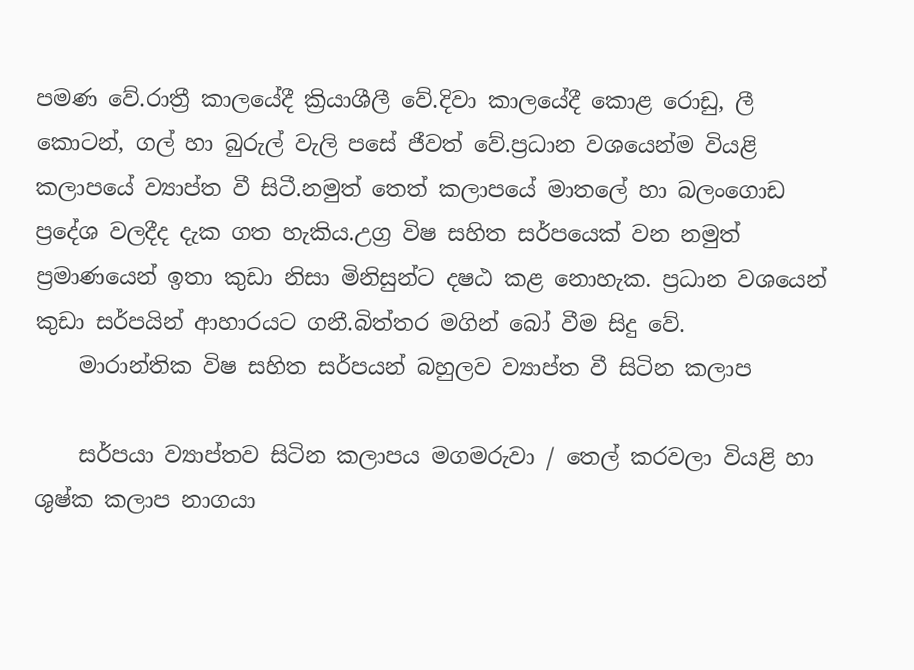පමණ වේ.රාත්‍රී කාලයේදී ක්‍රියාශීලී වේ.දිවා කාලයේදී කොළ රොඩු, ලී කොටන්, ගල් හා බුරුල් වැලි පසේ ජීවත් වේ.ප්‍රධාන වශයෙන්ම වියළි කලාපයේ ව්‍යාප්ත වී සිටී.නමුත් තෙත් කලාපයේ මාතලේ හා බලංගොඩ ප්‍රදේශ වලදීද දැක ගත හැකිය.උග්‍ර විෂ සහිත සර්පයෙක් වන නමුත් ප්‍රමාණයෙන් ඉතා කුඩා නිසා මිනිසුන්ට දෂඨ කළ නොහැක. ප්‍රධාන වශයෙන් කුඩා සර්පයින් ආහාරයට ගනී.බිත්තර මගින් බෝ වීම සිදු වේ.
    මාරාන්තික විෂ සහිත සර්පයන් බහුලව ව්‍යාප්ත වී සිටින කලාප

    සර්පයා ව්‍යාප්තව සිටින කලාපය මගමරුවා / තෙල් කරවලා වියළි හා ශුෂ්ක කලාප නාගයා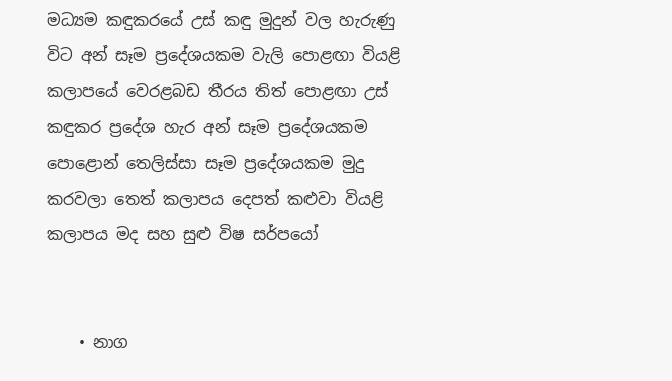මධ්‍යම කඳුකරයේ උස් කඳු මුදුන් වල හැරුණු විට අන් සෑම ප්‍රදේශයකම වැලි පොළඟා වියළි කලාපයේ වෙරළබඩ තීරය තිත් පොළඟා උස් කඳුකර ප්‍රදේශ හැර අන් සෑම ප්‍රදේශයකම පොළොන් තෙලිස්සා සෑම ප්‍රදේශයකම මුදු කරවලා තෙත් කලාපය දෙපත් කළුවා වියළි කලාපය මද සහ සුළු විෂ සර්පයෝ


    • නාග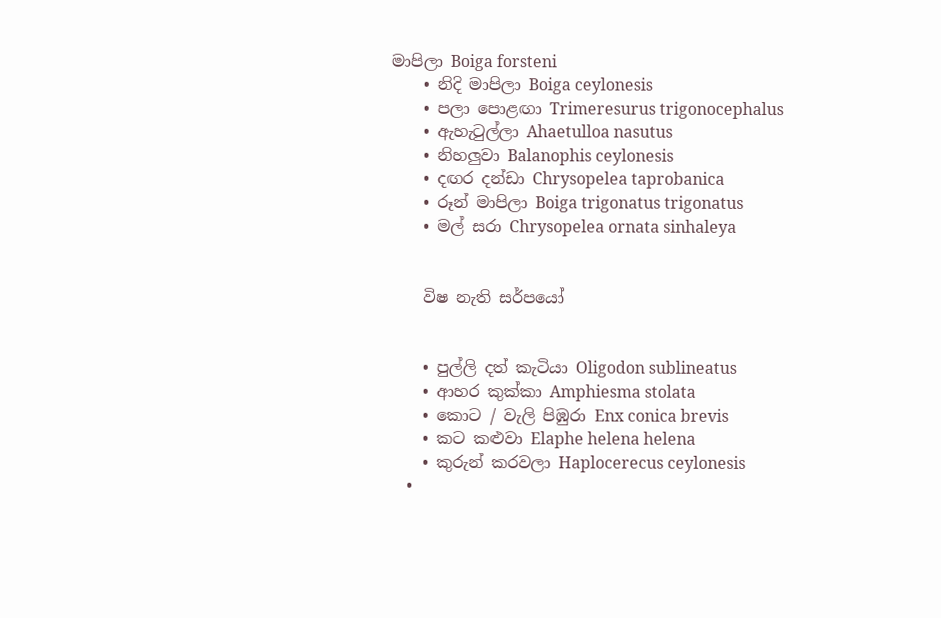මාපිලා Boiga forsteni
    • නිදි මාපිලා Boiga ceylonesis
    • පලා පොළඟා Trimeresurus trigonocephalus
    • ඇහැටුල්ලා Ahaetulloa nasutus
    • නිහලුවා Balanophis ceylonesis
    • දඟර දන්ඩා Chrysopelea taprobanica
    • රූන් මාපිලා Boiga trigonatus trigonatus
    • මල් සරා Chrysopelea ornata sinhaleya


    විෂ නැති සර්පයෝ


    • පුල්ලි දත් කැටියා Oligodon sublineatus
    • ආහර කුක්කා Amphiesma stolata
    • කොට / වැලි පිඹුරා Enx conica brevis
    • කට කළුවා Elaphe helena helena
    • කුරුන් කරවලා Haplocerecus ceylonesis
    •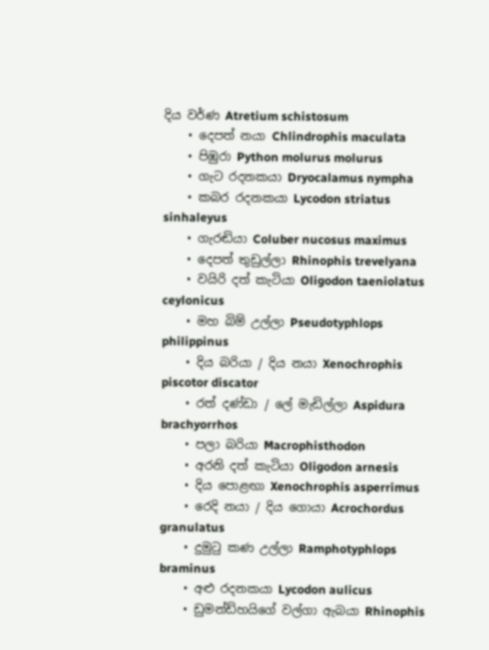දිය වර්ණ Atretium schistosum
    • දෙපත් නයා Chlindrophis maculata
    • පිඹුරා Python molurus molurus
    • ගැට රදනකයා Dryocalamus nympha
    • කබර රදනකයා Lycodon striatus sinhaleyus
    • ගැරඬියා Coluber nucosus maximus
    • දෙපත් තුඩුල්ලා Rhinophis trevelyana
    • වයිරි දත් කැටියා Oligodon taeniolatus ceylonicus
    • මහ බිම් උල්ලා Pseudotyphlops philippinus
    • දිය බරියා / දිය නයා Xenochrophis piscotor discator
    • රත් දණ්ඩා / ලේ මැඩිල්ලා Aspidura brachyorrhos
    • පලා බරියා Macrophisthodon
    • අරනි දත් කැටියා Oligodon arnesis
    • දිය පොළඟා Xenochrophis asperrimus
    • රෙදි නයා / දිය ගොයා Acrochordus granulatus
    • දුමුටු කණ උල්ලා Ramphotyphlops braminus
    • අළු රදනකයා Lycodon aulicus
    • ඩුමන්ඩ්හයිගේ වල්ගා ඇබයා Rhinophis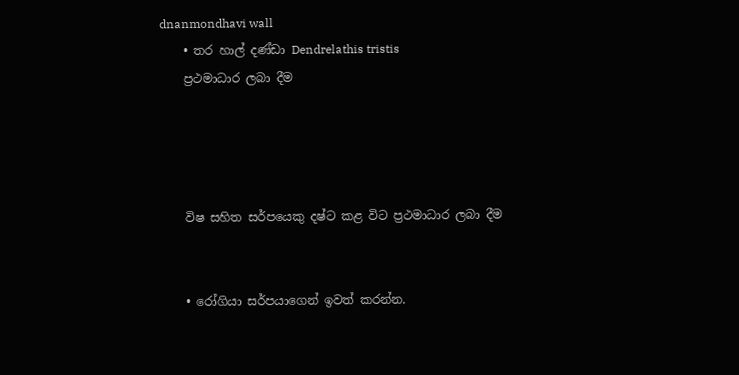dnanmondhavi wall
    • තර හාල් දණ්ඩා Dendrelathis tristis
    ප්‍රථමාධාර ලබා දීම




    විෂ සහිත සර්පයෙකු දෂ්ට කළ විට ප්‍රථමාධාර ලබා දීම


    • රෝගියා සර්පයාගෙන් ඉවත් කරන්න.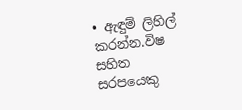• ඇඳුම් ලිහිල් කරන්න.විෂ සහිත සරපයෙකු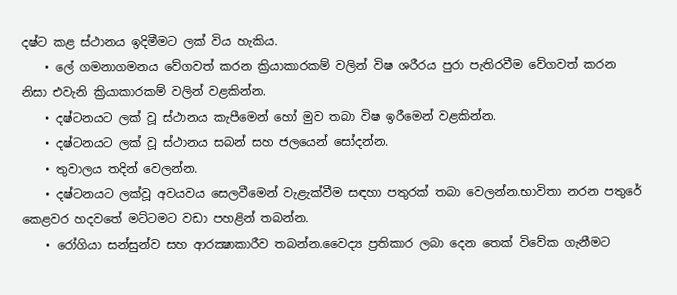දෂ්ට කළ ස්ථානය ඉදිමීමට ලක් විය හැකිය.
    • ලේ ගමනාගමනය වේගවත් කරන ක්‍රියාකාරකම් වලින් විෂ ශරීරය පුරා පැතිරවීම වේගවත් කරන නිසා එවැනි ක්‍රියාකාරකම් වලින් වළකින්න.
    • දෂ්ටනයට ලක් වූ ස්ථානය කැපීමෙන් හෝ මුව තබා විෂ ඉරීමෙන් වළකින්න.
    • දෂ්ටනයට ලක් වූ ස්ථානය සබන් සහ ජලයෙන් සෝදන්න.
    • තුවාලය තදින් වෙලන්න.
    • දෂ්ටනයට ලක්වූ අවයවය සෙලවීමෙන් වැළැක්වීම සඳහා පතුරක් තබා වෙලන්න.භාවිතා නරන පතුරේ කෙළවර හදවතේ මට්ටමට වඩා පහළින් තබන්න.
    • රෝගියා සන්සුන්ව සහ ආරක්‍ෂාකාරීව තබන්න.වෛද්‍ය ප්‍රතිකාර ලබා දෙන තෙක් විවේක ගැනීමට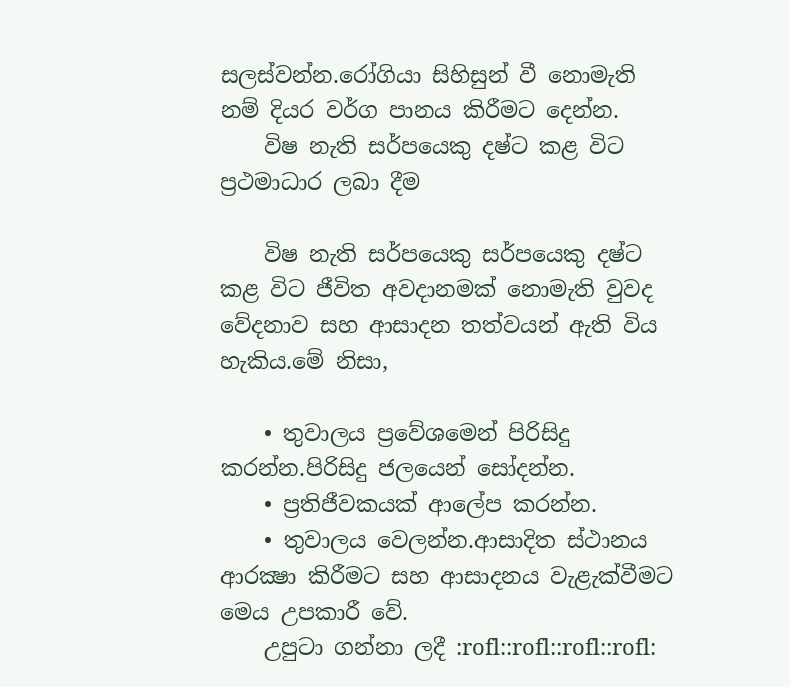සලස්වන්න.රෝගියා සිහිසුන් වී නොමැති නම් දියර වර්ග පානය කිරීමට දෙන්න.
    විෂ නැති සර්පයෙකු දෂ්ට කළ විට ප්‍රථමාධාර ලබා දීම

    විෂ නැති සර්පයෙකු සර්පයෙකු දෂ්ට කළ විට ජීවිත අවදානමක් නොමැති වුවද වේදනාව සහ ආසාදන තත්වයන් ඇති විය හැකිය.මේ නිසා,

    • තුවාලය ප්‍රවේශමෙන් පිරිසිදු කරන්න.පිරිසිදු ජලයෙන් ‍සෝදන්න.
    • ප්‍රතිජීවකයක් ආලේප කරන්න.
    • තුවාලය වෙලන්න.ආසාදිත ස්ථානය ආරක්‍ෂා කිරීමට සහ ආසාදනය වැළැක්වීමට මෙය උපකාරී වේ.
    උපුටා ගන්නා ලදී :rofl::rofl::rofl::rofl: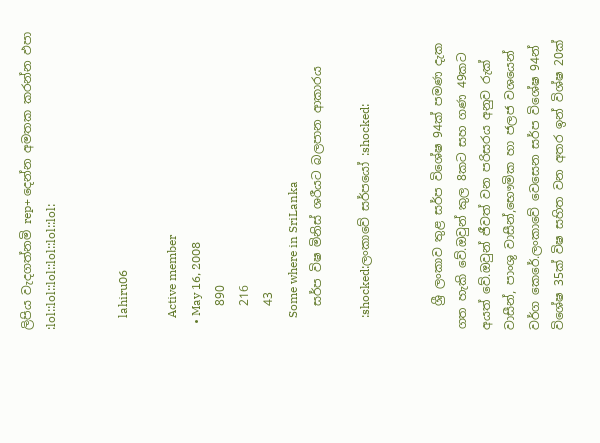ලිපිය වැදගත්නමි rep+ දෙන්න අමතක කරන්න ඵපා :lol::lol::lol::lol::lol::lol:


    lahiru06

    Active member
  • May 16, 2008
    890
    216
    43
    Some where in SriLanka
    සර්ප විෂ මිනිස් ශරීයට බලපාන ආකාරය

    :shocked:ලංකාවේ සර්පයෝ :shocked:


    ශ්‍රී ලංකාව තුළ සර්ප විශේෂ 94ක් පමණ දැක ගත හැකි වේ.ඔවුන් කුල 8කට සහ ගණ 49කට අයත් වේ.ඔවුන් ජීවත් වන පරිසරය අනුව රුක් වාසීන්, පාංශු වාසීන්,භෞමික හා ජලජ වශයෙන් වර්ග කෙරේ.ලංකාවේ වෙසෙන සර්ප විශේෂ 94න් විශේෂ 35ක් විෂ සහිත වන අතර ඉන් විශ්ෂ 20ක්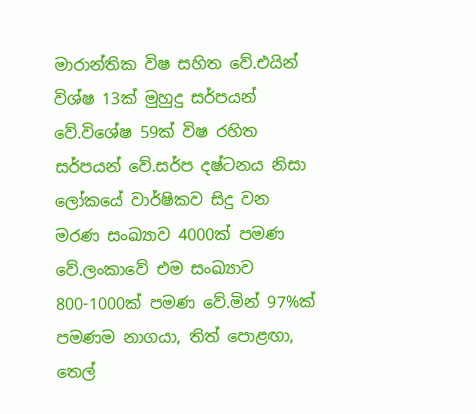මාරාන්තික විෂ සහිත වේ.එයින් විශ්ෂ 13ක් මුහුදු සර්පයන් වේ.විශේෂ 59ක් විෂ රහිත සර්පයන් වේ.සර්ප දෂ්ටනය නිසා ලෝකයේ වාර්ෂිකව සිදු වන මරණ සංඛ්‍යාව 4000ක් පමණ වේ.ලංකාවේ එම සංඛ්‍යාව 800-1000ක් පමණ වේ.මින් 97%ක් පමණම නාගයා, තිත් පොළඟා, තෙල්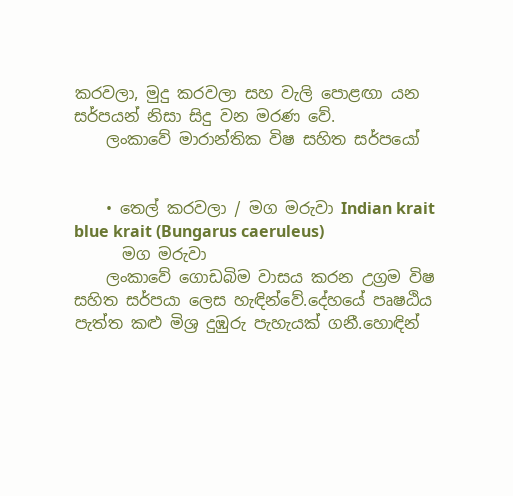කරවලා, මුදු කරවලා සහ වැලි පොළඟා යන සර්පයන් නිසා සිදු වන මරණ වේ.
    ලංකාවේ මාරාන්තික විෂ සහිත සර්පයෝ


    • තෙල් කරවලා / මග මරුවා Indian krait blue krait (Bungarus caeruleus)
      මග මරුවා
    ලංකාවේ ගොඩබිම වාසය කරන උග්‍රම විෂ සහිත සර්පයා ලෙස හැඳින්වේ.දේහයේ පෘෂඨිය පැත්ත කළු මිශ්‍ර දුඹුරු පැහැයක් ගනී.හොඳින්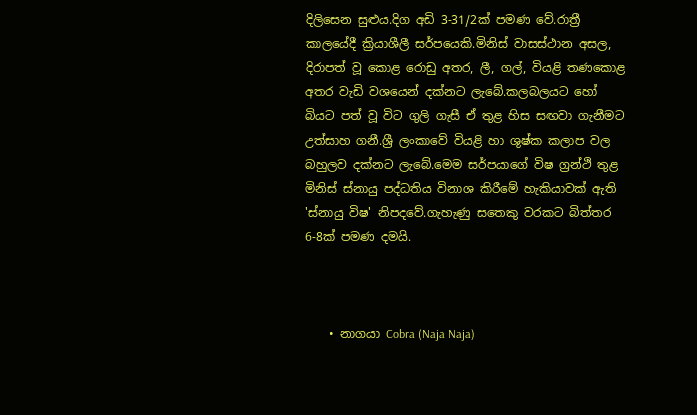දිලිසෙන සුළුය.දිග අඩි 3-31/2ක් පමණ වේ.රාත්‍රී කාලයේදී ක්‍රියාශීලී සර්පයෙකි.මිනිස් වාසස්ථාන අසල, දිරාපත් වූ කොළ රොඩු අතර, ලී, ගල්, වියළි තණකොළ අතර වැඩි වශයෙන් දක්නට ලැබේ.කලබලයට හෝ බියට පත් වූ විට ගුලි ගැසී ඒ තුළ හිස සඟවා ගැනීමට උත්සාහ ගනී.ශ්‍රී ලංකාවේ වියළි හා ශුෂ්ක කලාප වල බහුලව දක්නට ලැබේ.මෙම සර්පයාගේ විෂ ග්‍රන්ථි තුළ මිනිස් ස්නායු පද්ධතිය විනාශ කිරීමේ හැකියාවක් ඇති 'ස්නායු විෂ' නිපදවේ.ගැහැණු සතෙකු වරකට බිත්තර 6-8ක් පමණ දමයි.



    • නාගයා Cobra (Naja Naja)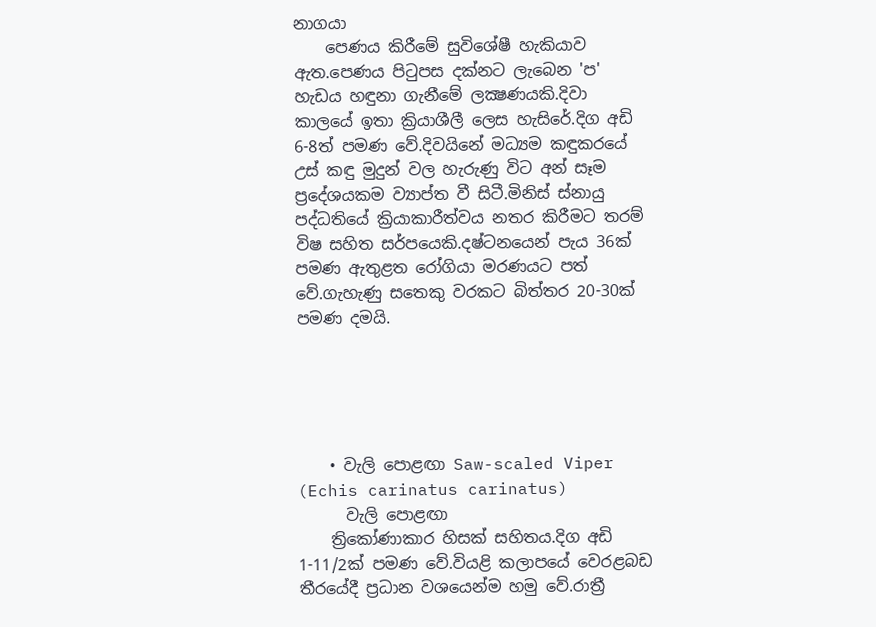නාගයා
    පෙණය කිරීමේ සුවිශේෂී හැකියාව ඇත.පෙණය පිටුපස දක්නට ලැබෙන 'ප' හැඩය හඳුනා ගැනීමේ ලක්‍ෂණයකි.දිවා කාලයේ ඉතා ක්‍රියාශීලී ලෙස හැසිරේ.දිග අඩි 6-8ත් පමණ වේ.දිවයිනේ මධ්‍යම කඳුකරයේ උස් කඳු මුදුන් වල හැරුණු විට අන් සෑම ප්‍රදේශයකම ව්‍යාප්ත වී සිටී.මිනිස් ස්නායු පද්ධතියේ ක්‍රියාකාරීත්වය නතර කිරීමට තරම් විෂ සහිත සර්පයෙකි.දෂ්ටනයෙන් පැය 36ක් පමණ ඇතුළත රෝගියා මරණයට පත් වේ.ගැහැණු සතෙකු වරකට බිත්තර 20-30ක් පමණ දමයි.





    • වැලි පොළඟා Saw-scaled Viper (Echis carinatus carinatus)
      වැලි පොළඟා
    ත්‍රිකෝණාකාර හිසක් සහිතය.දිග අඩි 1-11/2ක් පමණ වේ.වියළි කලාපයේ වෙරළබඩ තීරයේදී ප්‍රධාන වශයෙන්ම හමු වේ.රාත්‍රී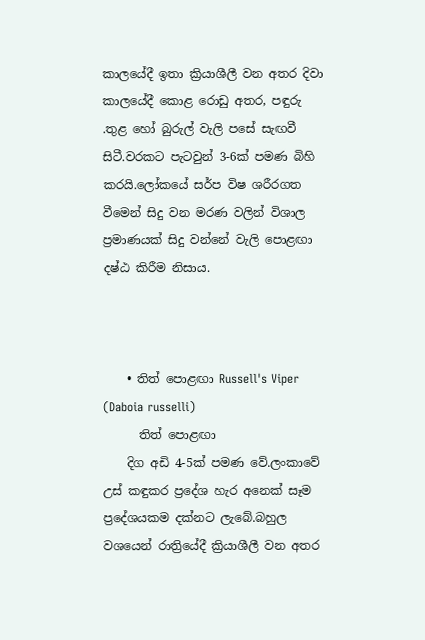කාලයේදී ඉතා ක්‍රියාශීලී වන අතර දිවා කාලයේදී කොළ රොඩු අතර, පඳුරු .තුළ හෝ බුරුල් වැලි පසේ සැඟවී සිටී.වරකට පැටවුන් 3-6ක් පමණ බිහි කරයි.ලෝකයේ සර්ප විෂ ශරීරගත වීමෙන් සිදු වන මරණ වලින් විශාල ප්‍රමාණයක් සිදු වන්නේ වැලි පොළඟා දෂ්ඨ කිරීම නිසාය.



    • තිත් පොළඟා Russell's Viper (Daboia russelli)
      තිත් පොළඟා
    දිග අඩි 4-5ක් පමණ වේ.ලංකාවේ උස් කඳුකර ප්‍රදේශ හැර අනෙක් සෑම ප්‍රදේශයකම දක්නට ලැබේ.බහුල වශයෙන් රාත්‍රියේදී ක්‍රියාශීලී වන අතර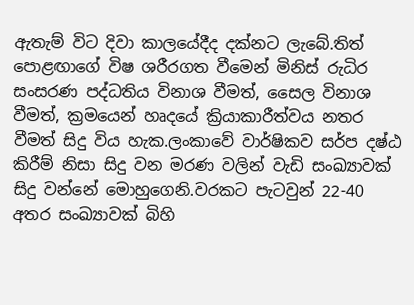ඇතැම් විට දිවා කාලයේදීද දක්නට ලැබේ.තිත් පොළඟාගේ විෂ ශරීරගත වීමෙන් මිනිස් රුධිර සංසරණ පද්ධතිය විනාශ වීමත්, සෛල විනාශ වීමත්, ක්‍රමයෙන් හෘදයේ ක්‍රියාකාරීත්වය නතර වීමත් සිදු විය හැක.ලංකාවේ වාර්ෂිකව සර්ප දෂ්ඨ කිරීම් නිසා සිදු වන මරණ වලින් වැඩි සංඛ්‍යාවක් සිදු වන්නේ මොහුගෙනි.වරකට පැටවුන් 22-40 අතර සංඛ්‍යාවක් බිහි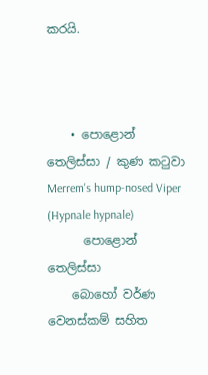කරයි.



    • පොළොන් තෙලිස්සා / කුණ කටුවා Merrem's hump-nosed Viper (Hypnale hypnale)
      පොළොන් තෙලිස්සා
    බොහෝ වර්ණ වෙනස්කම් සහිත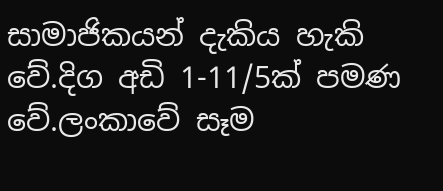සාමාජිකයන් දැකිය හැකි වේ.දිග අඩි 1-11/5ක් පමණ වේ.ලංකාවේ සෑම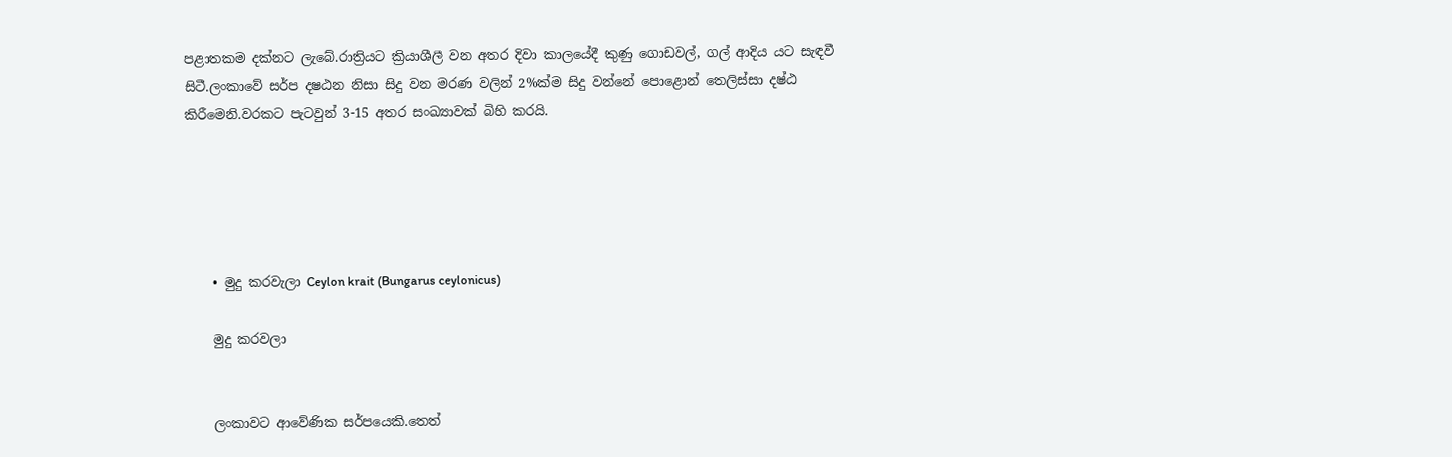පළාතකම දක්නට ලැබේ.රාත්‍රියට ක්‍රියාශීලී වන අතර දිවා කාලයේදී කුණු ගොඩවල්, ගල් ආදිය යට සැඳවී සිටී.ලංකාවේ සර්ප දෂඨන නිසා සිදු වන මරණ වලින් 2%ක්ම සිදු වන්නේ පොළොන් තෙලිස්සා දෂ්ඨ කිරීමෙනි.වරකට පැටවුන් 3-15 අතර සංඛ්‍යාවක් බිහි කරයි.





    • මුදු කරවැලා Ceylon krait (Bungarus ceylonicus)

    මුදු කරවලා


    ලංකාවට ආවේණික සර්පයෙකි.තෙත්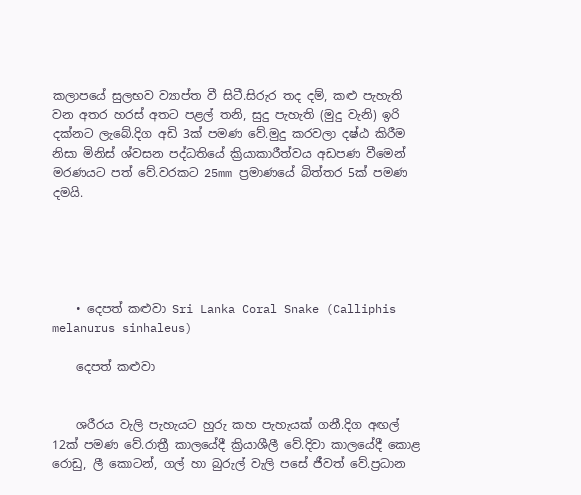කලාපයේ සුලභව ව්‍යාප්ත වී සිටී.සිරුර තද දම්, කළු පැහැති වන අතර හරස් අතට පළල් තනි, සුදු පැහැති (මුදු වැනි) ඉරි දක්නට ලැබේ.දිග අඩි 3ක් පමණ වේ.මුදු කරවලා දෂ්ඨ කිරීම නිසා මිනිස් ශ්වසන පද්ධතියේ ක්‍රියාකාරීත්වය අඩපණ වීමෙන් මරණයට පත් වේ.වරකට 25mm ප්‍රමාණයේ බිත්තර 5ක් පමණ දමයි.





    • දෙපත් කළුවා Sri Lanka Coral Snake (Calliphis melanurus sinhaleus)

    දෙපත් කළුවා


    ශරීරය වැලි පැහැයට හුරු කහ පැහැයක් ගනී.දිග අඟල් 12ක් පමණ වේ.රාත්‍රී කාලයේදී ක්‍රියාශීලී වේ.දිවා කාලයේදී කොළ රොඩු, ලී කොටන්, ගල් හා බුරුල් වැලි පසේ ජීවත් වේ.ප්‍රධාන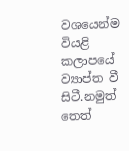වශයෙන්ම වියළි කලාපයේ ව්‍යාප්ත වී සිටී.නමුත් තෙත්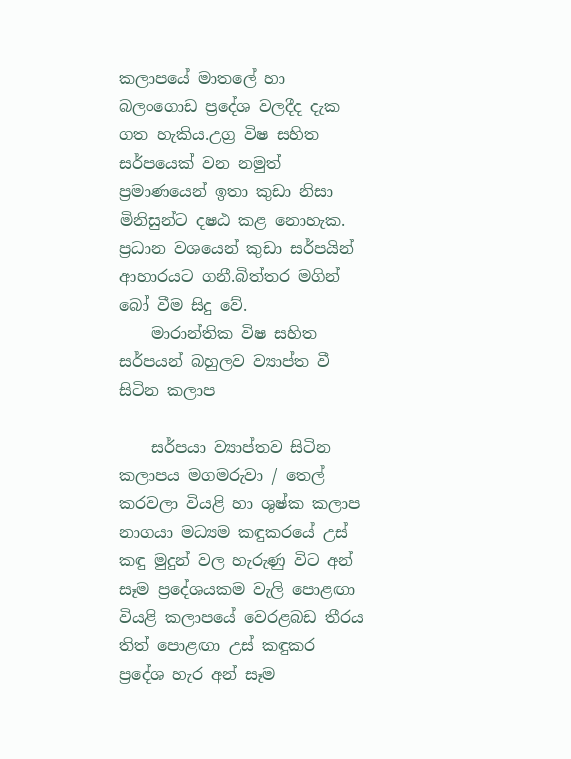කලාපයේ මාතලේ හා බලංගොඩ ප්‍රදේශ වලදීද දැක ගත හැකිය.උග්‍ර විෂ සහිත සර්පයෙක් වන නමුත් ප්‍රමාණයෙන් ඉතා කුඩා නිසා මිනිසුන්ට දෂඨ කළ නොහැක. ප්‍රධාන වශයෙන් කුඩා සර්පයින් ආහාරයට ගනී.බිත්තර මගින් බෝ වීම සිදු වේ.
    මාරාන්තික විෂ සහිත සර්පයන් බහුලව ව්‍යාප්ත වී සිටින කලාප

    සර්පයා ව්‍යාප්තව සිටින කලාපය මගමරුවා / තෙල් කරවලා වියළි හා ශුෂ්ක කලාප නාගයා මධ්‍යම කඳුකරයේ උස් කඳු මුදුන් වල හැරුණු විට අන් සෑම ප්‍රදේශයකම වැලි පොළඟා වියළි කලාපයේ වෙරළබඩ තීරය තිත් පොළඟා උස් කඳුකර ප්‍රදේශ හැර අන් සෑම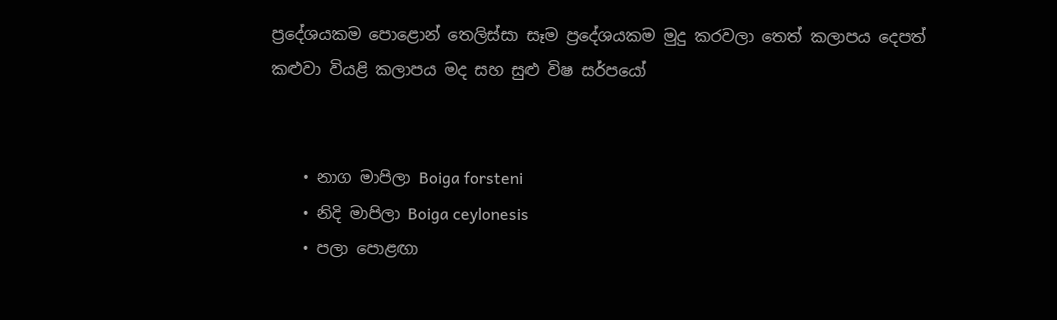ප්‍රදේශයකම පොළොන් තෙලිස්සා සෑම ප්‍රදේශයකම මුදු කරවලා තෙත් කලාපය දෙපත් කළුවා වියළි කලාපය මද සහ සුළු විෂ සර්පයෝ


    • නාග මාපිලා Boiga forsteni
    • නිදි මාපිලා Boiga ceylonesis
    • පලා පොළඟා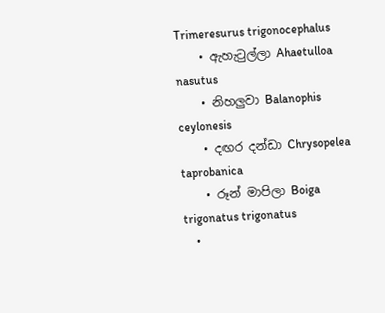Trimeresurus trigonocephalus
    • ඇහැටුල්ලා Ahaetulloa nasutus
    • නිහලුවා Balanophis ceylonesis
    • දඟර දන්ඩා Chrysopelea taprobanica
    • රූන් මාපිලා Boiga trigonatus trigonatus
    •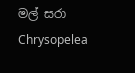මල් සරා Chrysopelea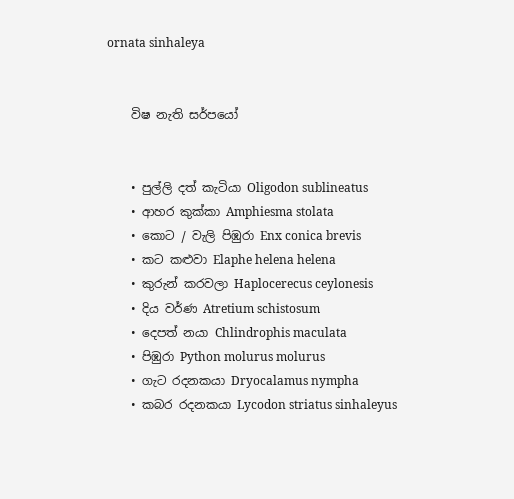ornata sinhaleya


    විෂ නැති සර්පයෝ


    • පුල්ලි දත් කැටියා Oligodon sublineatus
    • ආහර කුක්කා Amphiesma stolata
    • කොට / වැලි පිඹුරා Enx conica brevis
    • කට කළුවා Elaphe helena helena
    • කුරුන් කරවලා Haplocerecus ceylonesis
    • දිය වර්ණ Atretium schistosum
    • දෙපත් නයා Chlindrophis maculata
    • පිඹුරා Python molurus molurus
    • ගැට රදනකයා Dryocalamus nympha
    • කබර රදනකයා Lycodon striatus sinhaleyus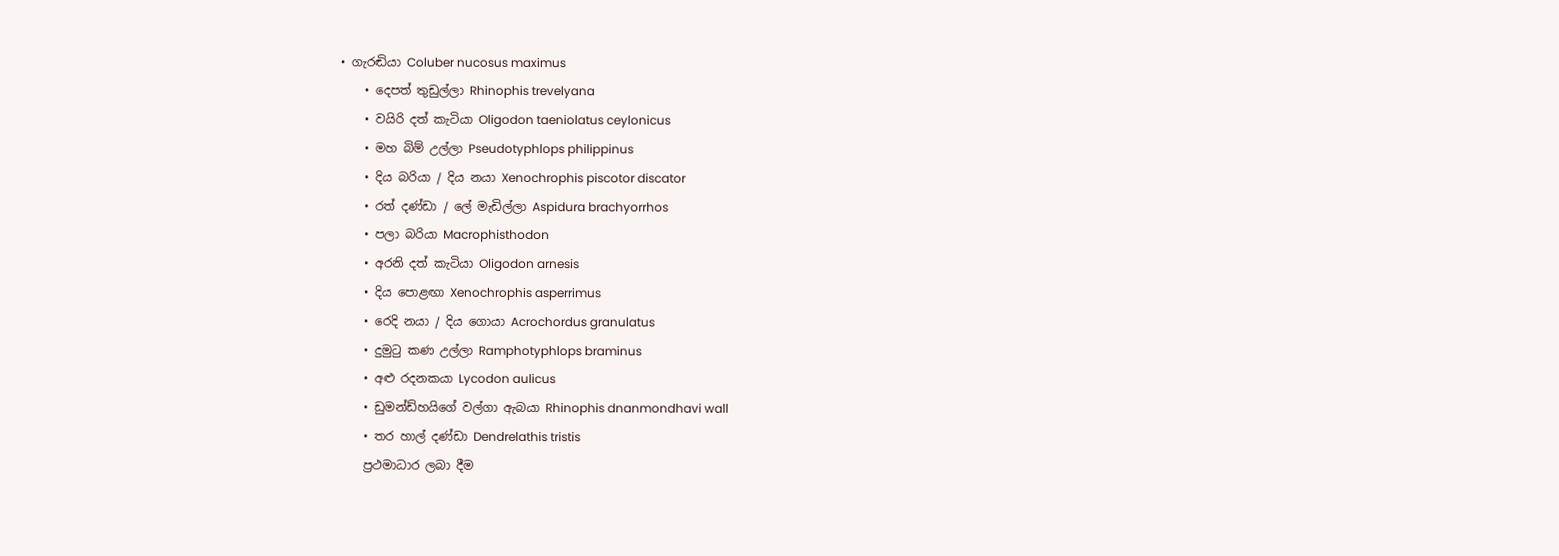• ගැරඬියා Coluber nucosus maximus
    • දෙපත් තුඩුල්ලා Rhinophis trevelyana
    • වයිරි දත් කැටියා Oligodon taeniolatus ceylonicus
    • මහ බිම් උල්ලා Pseudotyphlops philippinus
    • දිය බරියා / දිය නයා Xenochrophis piscotor discator
    • රත් දණ්ඩා / ලේ මැඩිල්ලා Aspidura brachyorrhos
    • පලා බරියා Macrophisthodon
    • අරනි දත් කැටියා Oligodon arnesis
    • දිය පොළඟා Xenochrophis asperrimus
    • රෙදි නයා / දිය ගොයා Acrochordus granulatus
    • දුමුටු කණ උල්ලා Ramphotyphlops braminus
    • අළු රදනකයා Lycodon aulicus
    • ඩුමන්ඩ්හයිගේ වල්ගා ඇබයා Rhinophis dnanmondhavi wall
    • තර හාල් දණ්ඩා Dendrelathis tristis
    ප්‍රථමාධාර ලබා දීම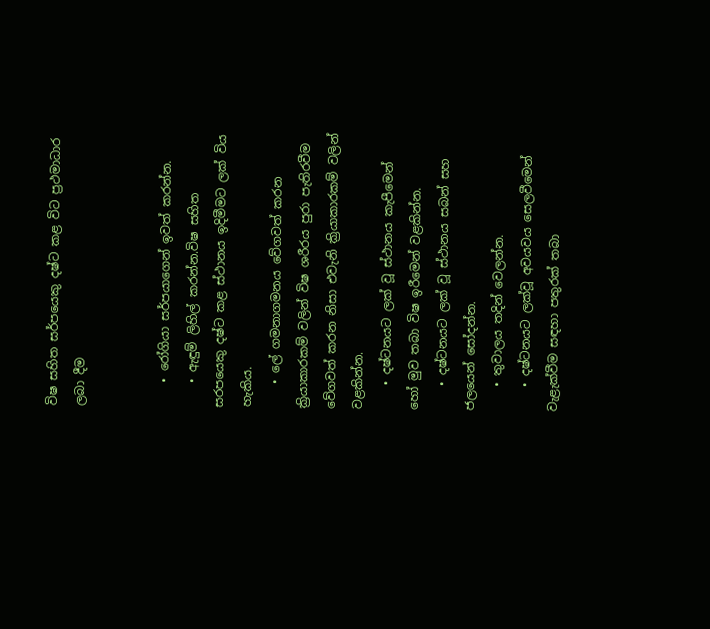විෂ සහිත සර්පයෙකු දෂ්ට කළ විට ප්‍රථමාධාර ලබා දීම


    • රෝගියා සර්පයාගෙන් ඉවත් කරන්න.
    • ඇඳුම් ලිහිල් කරන්න.විෂ සහිත සරපයෙකු දෂ්ට කළ ස්ථානය ඉදිමීමට ලක් විය හැකිය.
    • ලේ ගමනාගමනය වේගවත් කරන ක්‍රියාකාරකම් වලින් විෂ ශරීරය පුරා පැතිරවීම වේගවත් කරන නිසා එවැනි ක්‍රියාකාරකම් වලින් වළකින්න.
    • දෂ්ටනයට ලක් වූ ස්ථානය කැපීමෙන් හෝ මුව තබා විෂ ඉරීමෙන් වළකින්න.
    • දෂ්ටනයට ලක් වූ ස්ථානය සබන් සහ ජලයෙන් සෝදන්න.
    • තුවාලය තදින් වෙලන්න.
    • දෂ්ටනයට ලක්වූ අවයවය සෙලවීමෙන් වැළැක්වීම සඳහා පතුරක් තබා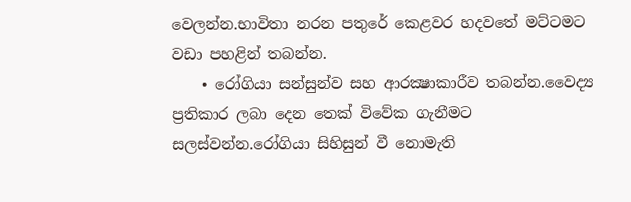වෙලන්න.භාවිතා නරන පතුරේ කෙළවර හදවතේ මට්ටමට වඩා පහළින් තබන්න.
    • රෝගියා සන්සුන්ව සහ ආරක්‍ෂාකාරීව තබන්න.වෛද්‍ය ප්‍රතිකාර ලබා දෙන තෙක් විවේක ගැනීමට සලස්වන්න.රෝගියා සිහිසුන් වී නොමැති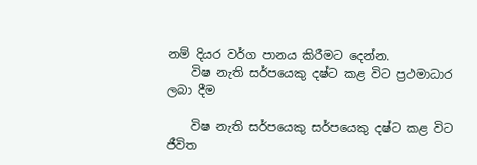නම් දියර වර්ග පානය කිරීමට දෙන්න.
    විෂ නැති සර්පයෙකු දෂ්ට කළ විට ප්‍රථමාධාර ලබා දීම

    විෂ නැති සර්පයෙකු සර්පයෙකු දෂ්ට කළ විට ජීවිත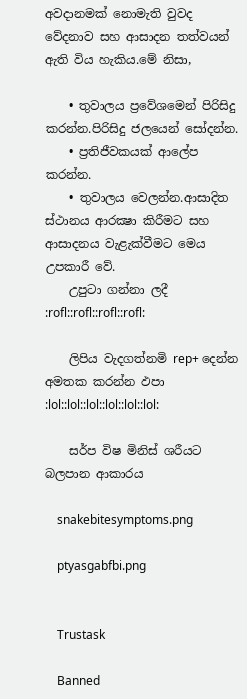අවදානමක් නොමැති වුවද වේදනාව සහ ආසාදන තත්වයන් ඇති විය හැකිය.මේ නිසා,

    • තුවාලය ප්‍රවේශමෙන් පිරිසිදු කරන්න.පිරිසිදු ජලයෙන් ‍සෝදන්න.
    • ප්‍රතිජීවකයක් ආලේප කරන්න.
    • තුවාලය වෙලන්න.ආසාදිත ස්ථානය ආරක්‍ෂා කිරීමට සහ ආසාදනය වැළැක්වීමට මෙය උපකාරී වේ.
    උපුටා ගන්නා ලදී :rofl::rofl::rofl::rofl:

    ලිපිය වැදගත්නමි rep+ දෙන්න අමතක කරන්න ඵපා :lol::lol::lol::lol::lol::lol:

    සර්ප විෂ මිනිස් ශරීයට බලපාන ආකාරය

    snakebitesymptoms.png

    ptyasgabfbi.png


    Trustask

    Banned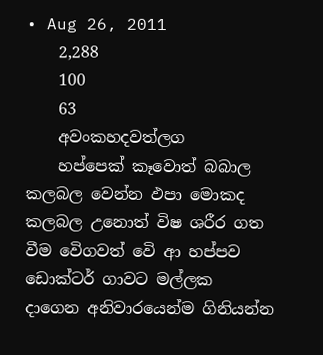• Aug 26, 2011
    2,288
    100
    63
    අවංකහදවත්ලග
    හප්පෙක් කෑවොත් බබාල කලබල වෙන්න ඵපා මොකද කලබල උනොත් විෂ ශරීර ගත වීම වෙිගවත් වෙි ආ හප්පව ඩොක්ටර් ගාවට මල්ලක දාගෙන අනිවාරයෙන්ම ගිනියන්න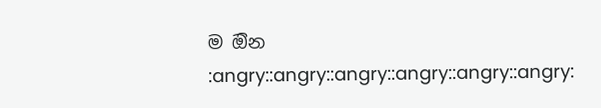ම ඔින :angry::angry::angry::angry::angry::angry: